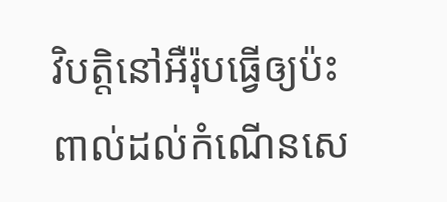វិបត្តិនៅអឺរ៉ុបធ្វើឲ្យប៉ះពាល់ដល់កំណើនសេ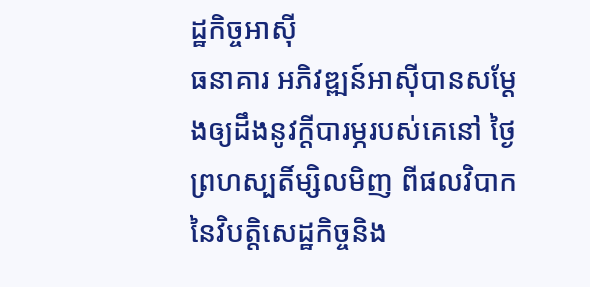ដ្ឋកិច្ចអាស៊ី
ធនាគារ អភិវឌ្ឍន៍អាស៊ីបានសម្ដែងឲ្យដឹងនូវក្តីបារម្ភរបស់គេនៅ ថ្ងៃព្រហស្បតិ៍ម្សិលមិញ ពីផលវិបាកនៃវិបត្តិសេដ្ឋកិច្ចនិង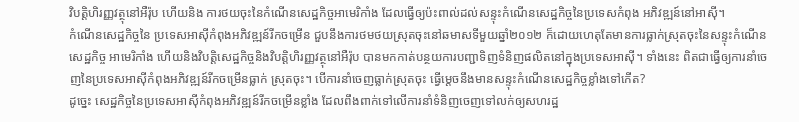វិបត្តិហិរញ្ញវត្ថុនៅអឺរ៉ុប ហើយនិង ការថយចុះនៃកំណើនសេដ្ឋកិច្ចអាមេរិកាំង ដែលធ្វើឲ្យប៉ះពាល់ដល់សន្ទុះកំណើនសេដ្ឋកិច្ចនៃប្រទេសកំពុង អភិវឌ្ឍន៍នៅអាស៊ី។
កំណើនសេដ្ឋកិច្ចនៃ ប្រទេសអាស៊ីកំពុងអភិវឌ្ឍន៍រីកចម្រើន ជួបនឹងការថមថយស្រុតចុះនៅឆមាសទីមួយឆ្នាំ២០១២ ក៏ដោយហេតុតែមានការធ្លាក់ស្រុតចុះនៃសន្ទុះកំណើនសេដ្ឋកិច្ច អាមេរិកាំង ហើយនិងវិបត្តិសេដ្ឋកិច្ចនិងវិបត្តិហិរញ្ញវត្ថុនៅអឺរ៉ុប បានមកកាត់បន្ថយការបញ្ជាទិញទំនិញផលិតនៅក្នុងប្រទេសអាស៊ី។ ទាំងនេះ ពិតជាធ្វើឲ្យការនាំចេញនៃប្រទេសអាស៊ីកំពុងអភិវឌ្ឍន៍រីកចម្រើនធ្លាក់ ស្រុតចុះ។ បើការនាំចេញធ្លាក់ស្រុតចុះ ធ្វើម្តេចនឹងមានសន្ទុះកំណើនសេដ្ឋកិច្ចខ្លាំងទៅកើត?
ដូច្នេះ សេដ្ឋកិច្ចនៃប្រទេសអាស៊ីកំពុងអភិវឌ្ឍន៍រីកចម្រើនខ្លាំង ដែលពឹងពាក់ទៅលើការនាំទំនិញចេញទៅលក់ឲ្យសហរដ្ឋ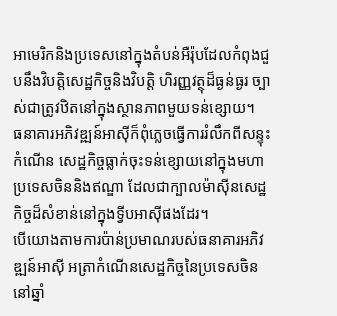អាមេរិកនិងប្រទេសនៅក្នុងតំបន់អឺរ៉ុបដែលកំពុងជួបនឹងវិបត្តិសេដ្ឋកិច្ចនិងវិបត្តិ ហិរញ្ញវត្ថុដ៏ធ្ងន់ធ្ងរ ច្បាស់ជាត្រូវឋិតនៅក្នុងស្ថានភាពមួយទន់ខ្សោយ។
ធនាគារអភិវឌ្ឍន៍អាស៊ីក៏ពុំភ្លេចធ្វើការរំលឹកពីសន្ទុះកំណើន សេដ្ឋកិច្ចធ្លាក់ចុះទន់ខ្សោយនៅក្នុងមហាប្រទេសចិននិងឥណ្ឌា ដែលជាក្បាលម៉ាស៊ីនសេដ្ឋកិច្ចដ៏សំខាន់នៅក្នុងទ្វីបអាស៊ីផងដែរ។
បើយោងតាមការប៉ាន់ប្រមាណរបស់ធនាគារអភិវឌ្ឍន៍អាស៊ី អត្រាកំណើនសេដ្ឋកិច្ចនៃប្រទេសចិននៅឆ្នាំ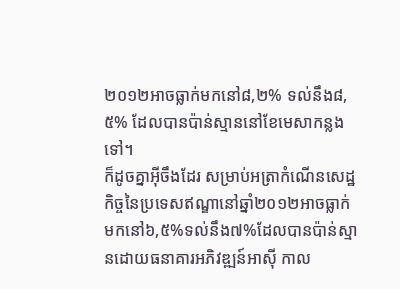២០១២អាចធ្លាក់មកនៅ៨,២% ទល់នឹង៨,៥% ដែលបានប៉ាន់ស្មាននៅខែមេសាកន្លងទៅ។
ក៏ដូចគ្នាអ៊ីចឹងដែរ សម្រាប់អត្រាកំណើនសេដ្ឋកិច្ចនៃប្រទេសឥណ្ឌានៅឆ្នាំ២០១២អាចធ្លាក់ មកនៅ៦,៥%ទល់នឹង៧%ដែលបានប៉ាន់ស្មានដោយធនាគារអភិវឌ្ឍន៍អាស៊ី កាល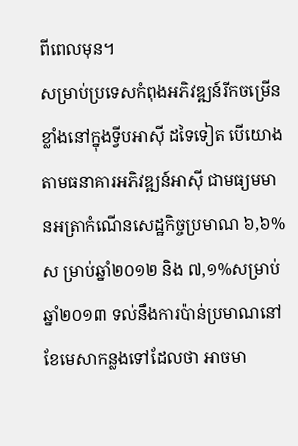ពីពេលមុន។
សម្រាប់ប្រទេសកំពុងអភិវឌ្ឍន៍រីកចម្រើនខ្លាំងនៅក្នុងទ្វីបអាស៊ី ដទៃទៀត បើយោងតាមធនាគារអភិវឌ្ឍន៍អាស៊ី ជាមធ្យមមានអត្រាកំណើនសេដ្ឋកិច្ចប្រមាណ ៦,៦%ស ម្រាប់ឆ្នាំ២០១២ និង ៧,១%សម្រាប់ឆ្នាំ២០១៣ ទល់នឹងការប៉ាន់ប្រមាណនៅខែមេសាកន្លងទៅដែលថា អាចមា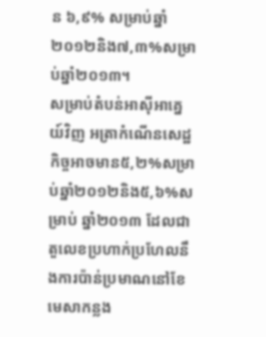ន ៦,៩% សម្រាប់ឆ្នាំ២០១២និង៧,៣%សម្រាប់ឆ្នាំ២០១៣។
សម្រាប់តំបន់អាស៊ីអាគ្នេយ៍វិញ អត្រាកំណើនសេដ្ឋកិច្ចអាចមាន៥,២%សម្រាប់ឆ្នាំ២០១២និង៥,៦%សម្រាប់ ឆ្នាំ២០១៣ ដែលជាតួលេខប្រហាក់ប្រហែលនឹងការប៉ាន់ប្រមាណនៅខែមេសាកន្លង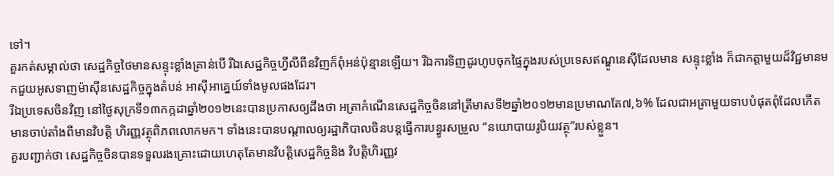ទៅ។
គួរកត់សម្គាល់ថា សេដ្ឋកិច្ចថៃមានសន្ទុះខ្លាំងគ្រាន់បើ រីឯសេដ្ឋកិច្ចហ្វីលីពីនវិញក៏ពុំអន់ប៉ុន្មានឡើយ។ រីឯការទិញដូរហូបចុកផ្ទៃក្នុងរបស់ប្រទេសឥណ្ឌូនេស៊ីដែលមាន សន្ទុះខ្លាំង ក៏ជាកត្តាមួយដ៏វិជ្ជមានមកជួយអូសទាញម៉ាស៊ីនសេដ្ឋកិច្ចក្នុងតំបន់ អាស៊ីអាគ្នេយ៍ទាំងមូលផងដែរ។
រីឯប្រទេសចិនវិញ នៅថ្ងៃសុក្រទី១៣កក្កដាឆ្នាំ២០១២នេះបានប្រកាសឲ្យដឹងថា អត្រាកំណើនសេដ្ឋកិច្ចចិននៅត្រីមាសទី២ឆ្នាំ២០១២មានប្រមាណតែ៧,៦% ដែលជាអត្រាមួយទាបបំផុតពុំដែលកើតមានចាប់តាំងពីមានវិបត្តិ ហិរញ្ញវត្ថុពិភពលោកមក។ ទាំងនេះបានបណ្តាលឲ្យរដ្ឋាភិបាលចិនបន្តធ្វើការបន្ធូរសម្រួល “នយោបាយរូបិយវត្ថុ”របស់ខ្លួន។
គួរបញ្ជាក់ថា សេដ្ឋកិច្ចចិនបានទទួលរងគ្រោះដោយហេតុតែមានវិបត្តិសេដ្ឋកិច្ចនិង វិបត្តិហិរញ្ញវ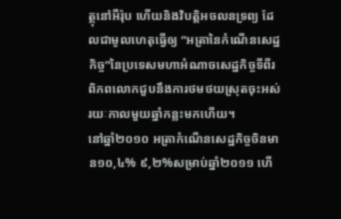ត្ថុនៅអឺរ៉ុប ហើយនិងវិបត្តិអចលនទ្រព្យ ដែលជាមូលហេតុធ្វើឲ្យ “អត្រានៃកំណើនសេដ្ឋកិច្ច”នៃប្រទេសមហាអំណាចសេដ្ឋកិច្ចទីពីរ ពិភពលោកជួបនឹងការថមថយស្រុតចុះអស់រយៈកាលមួយឆ្នាំកន្លះមកហើយ។
នៅឆ្នាំ២០១០ អត្រាកំណើនសេដ្ឋកិច្ចចិនមាន១០,៤% ៩,២%សម្រាប់ឆ្នាំ២០១១ ហើ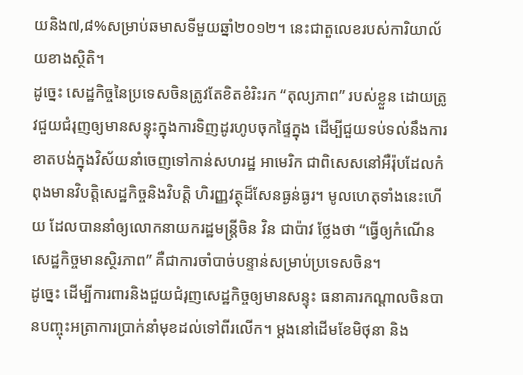យនិង៧,៨%សម្រាប់ឆមាសទីមួយឆ្នាំ២០១២។ នេះជាតួលេខរបស់ការិយាល័យខាងស្ថិតិ។
ដូច្នេះ សេដ្ឋកិច្ចនៃប្រទេសចិនត្រូវតែខិតខំរិះរក “តុល្យភាព” របស់ខ្លួន ដោយត្រូវជួយជំរុញឲ្យមានសន្ទុះក្នុងការទិញដូរហូបចុកផ្ទៃក្នុង ដើម្បីជួយទប់ទល់នឹងការខាតបង់ក្នុងវិស័យនាំចេញទៅកាន់សហរដ្ឋ អាមេរិក ជាពិសេសនៅអឺរ៉ុបដែលកំពុងមានវិបត្តិសេដ្ឋកិច្ចនិងវិបត្តិ ហិរញ្ញវត្ថុដ៏សែនធ្ងន់ធ្ងរ។ មូលហេតុទាំងនេះហើយ ដែលបាននាំឲ្យលោកនាយករដ្ឋមន្ត្រីចិន វិន ជាប៉ាវ ថ្លែងថា “ធ្វើឲ្យកំណើនសេដ្ឋកិច្ចមានស្ថិរភាព” គឺជាការចាំបាច់បន្ទាន់សម្រាប់ប្រទេសចិន។
ដូច្នេះ ដើម្បីការពារនិងជួយជំរុញសេដ្ឋកិច្ចឲ្យមានសន្ទុះ ធនាគារកណ្តាលចិនបានបញ្ចុះអត្រាការប្រាក់នាំមុខដល់ទៅពីរលើក។ ម្តងនៅដើមខែមិថុនា និង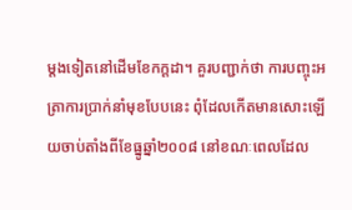ម្តងទៀតនៅដើមខែកក្ដដា។ គួរបញ្ជាក់ថា ការបញ្ចុះអត្រាការប្រាក់នាំមុខបែបនេះ ពុំដែលកើតមានសោះឡើយចាប់តាំងពីខែធ្នូឆ្នាំ២០០៨ នៅខណៈពេលដែល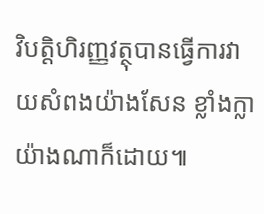វិបត្តិហិរញ្ញវត្ថុបានធ្វើការវាយសំពងយ៉ាងសែន ខ្លាំងក្លាយ៉ាងណាក៏ដោយ៕